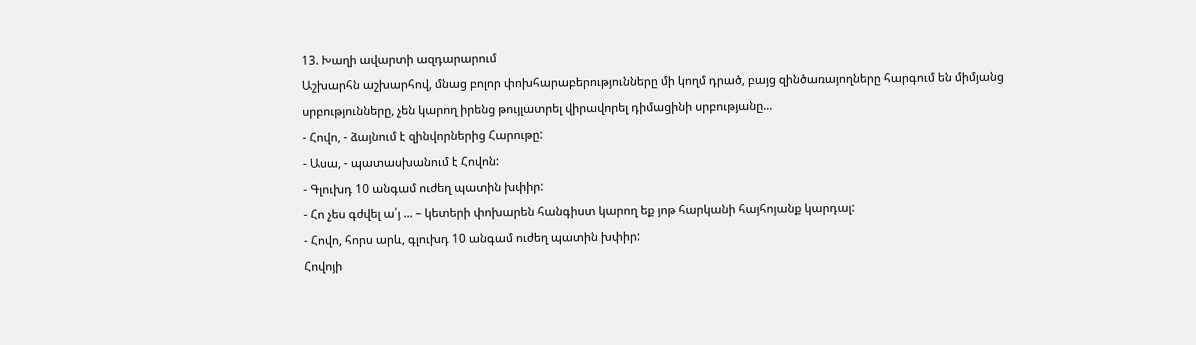13. Խաղի ավարտի ազդարարում
Աշխարհն աշխարհով, մնաց բոլոր փոխհարաբերությունները մի կողմ դրած, բայց զինծառայողները հարգում են միմյանց սրբությունները, չեն կարող իրենց թույլատրել վիրավորել դիմացինի սրբությանը...
- Հովո, - ձայնում է զինվորներից Հարութը:
- Ասա, - պատասխանում է Հովոն:
- Գլուխդ 10 անգամ ուժեղ պատին խփիր:
- Հո չես գժվել ա՛յ ... – կետերի փոխարեն հանգիստ կարող եք յոթ հարկանի հայհոյանք կարդալ:
- Հովո, հորս արև, գլուխդ 10 անգամ ուժեղ պատին խփիր:
Հովոյի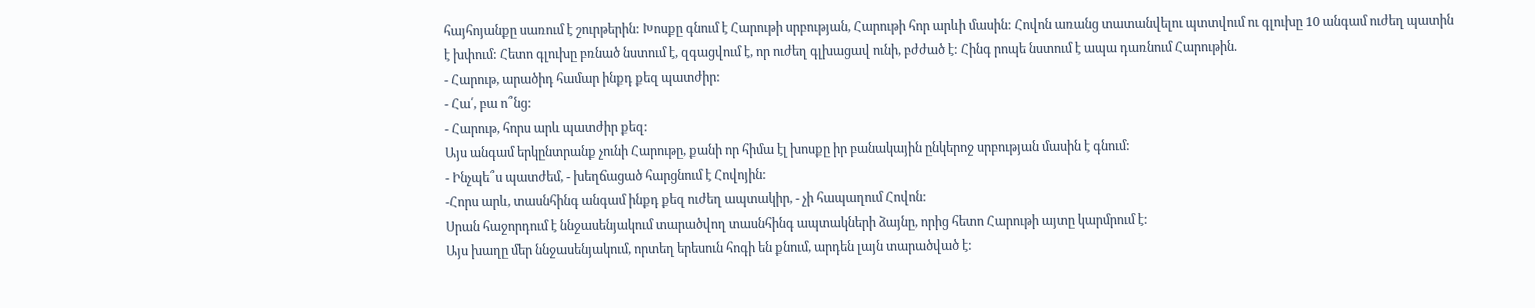հայհոյանքը սառում է շուրթերին: Խոսքը գնում է Հարութի սրբության, Հարութի հոր արևի մասին: Հովոն առանց տատանվելու պտտվում ու գլուխը 10 անգամ ուժեղ պատին է խփում: Հետո գլուխը բռնած նստում է, զգացվում է, որ ուժեղ գլխացավ ունի, բժժած է: Հինգ րոպե նստում է ապա դառնում Հարութին.
- Հարութ, արածիդ համար ինքդ քեզ պատժիր:
- Հա՛, բա ո՞նց:
- Հարութ, հորս արև պատժիր քեզ:
Այս անգամ երկընտրանք չունի Հարութը, քանի որ հիմա էլ խոսքը իր բանակային ընկերոջ սրբության մասին է գնում:
- Ինչպե՞ս պատժեմ, - խեղճացած հարցնում է Հովոյին:
-Հորս արև, տասնհինգ անգամ ինքդ քեզ ուժեղ ապտակիր, - չի հապաղում Հովոն:
Սրան հաջորդում է ննջասենյակում տարածվող տասնհինգ ապտակների ձայնը, որից հետո Հարութի այտը կարմրում է:
Այս խաղը մեր ննջասենյակում, որտեղ երեսուն հոգի են քնում, արդեն լայն տարածված է: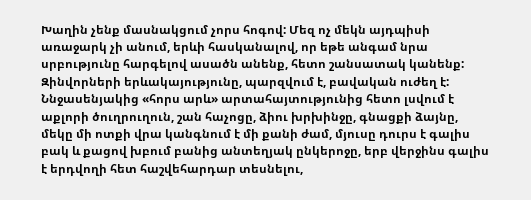Խաղին չենք մասնակցում չորս հոգով: Մեզ ոչ մեկն այդպիսի առաջարկ չի անում, երևի հասկանալով, որ եթե անգամ նրա սրբությունը հարգելով ասածն անենք, հետո շանսատակ կանենք:
Զինվորների երևակայությունը, պարզվում է, բավական ուժեղ է: Ննջասենյակից «հորս արև» արտահայտությունից հետո լսվում է աքլորի ծուղրուղուն, շան հաչոցը, ձիու խրխինջը, գնացքի ձայնը, մեկը մի ոտքի վրա կանգնում է մի քանի ժամ, մյուսը դուրս է գալիս բակ և քացով խբում բանից անտեղյակ ընկերոջը, երբ վերջինս գալիս է երդվողի հետ հաշվեհարդար տեսնելու,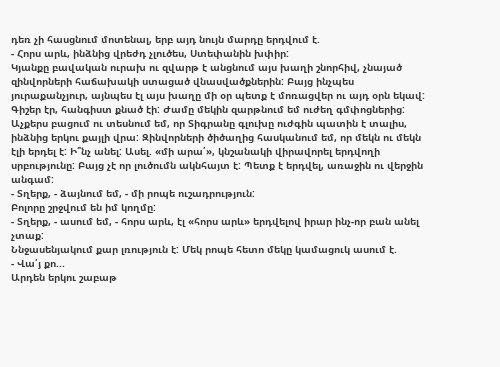դեռ չի հասցնում մոտենալ, երբ այդ նույն մարդը երդվում է.
- Հորս արև, ինձնից վրեժդ չլուծես, Ստեփանին խփիր:
Կյանքը բավական ուրախ ու զվարթ է անցնում այս խաղի շնորհիվ, չնայած զինվորների հաճախակի ստացած վնասվածքներին: Բայց ինչպես յուրաքանչյուր, այնպես էլ այս խաղը մի օր պետք է մոռացվեր ու այդ օրն եկավ:
Գիշեր էր, հանգիստ քնած էի: Ժամը մեկին զարթնում եմ ուժեղ գմփոցներից: Աչքերս բացում ու տեսնում եմ, որ Տիգրանը գլուխը ուժգին պատին է տալիս, ինձնից երկու քայլի վրա: Զինվորների ծիծաղից հասկանում եմ, որ մեկն ու մեկն էլի երդել է: Ի՞նչ անել: Ասել. «մի արա՛», կնշանակի վիրավորել երդվողի սրբությունը: Բայց չէ որ լուծումն ակնհայտ է: Պետք է երդվել, առաջին ու վերջին անգամ:
- Տղերք, - ձայնում եմ, - մի րոպե ուշադրություն:
Բոլորը շրջվում են իմ կողմը:
- Տղերք, - ասում եմ, - հորս արև, էլ «հորս արև» երդվելով իրար ինչ-որ բան անել չտաք:
Ննջասենյակում քար լռություն է: Մեկ րոպե հետո մեկը կամացուկ ասում է.
- Վա՛յ քո...
Արդեն երկու շաբաթ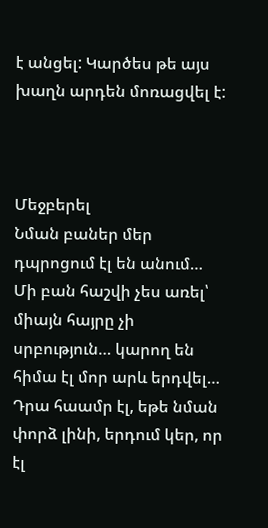է անցել: Կարծես թե այս խաղն արդեն մոռացվել է:



Մեջբերել
Նման բաներ մեր դպրոցում էլ են անում… Մի բան հաշվի չես առել՝ միայն հայրը չի սրբություն… կարող են հիմա էլ մոր արև երդվել… Դրա հաամր էլ, եթե նման փորձ լինի, երդում կեր, որ էլ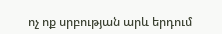ոչ ոք սրբության արև երդում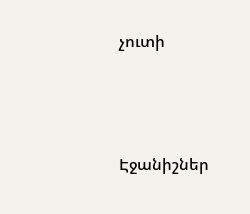չուտի





Էջանիշներ